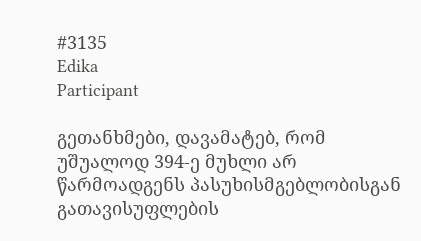#3135
Edika
Participant

გეთანხმები, დავამატებ, რომ უშუალოდ 394-ე მუხლი არ წარმოადგენს პასუხისმგებლობისგან გათავისუფლების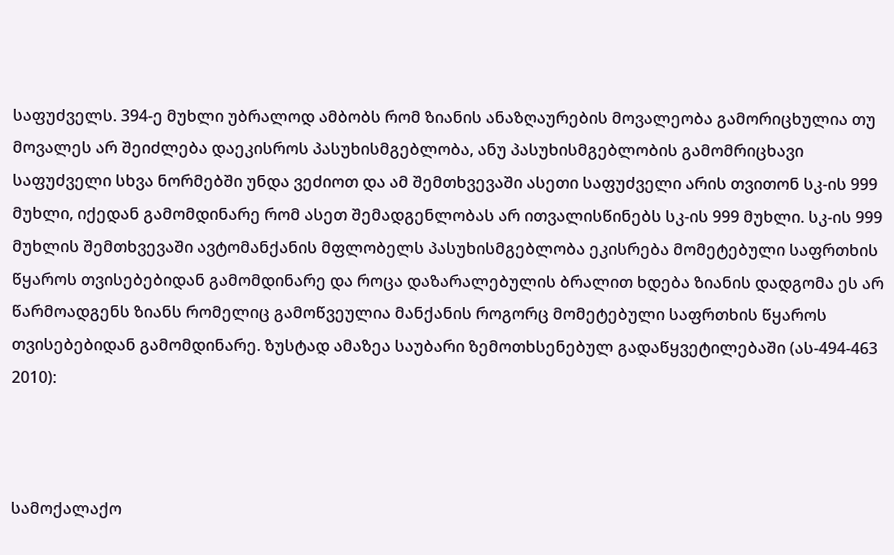საფუძველს. 394-ე მუხლი უბრალოდ ამბობს რომ ზიანის ანაზღაურების მოვალეობა გამორიცხულია თუ მოვალეს არ შეიძლება დაეკისროს პასუხისმგებლობა, ანუ პასუხისმგებლობის გამომრიცხავი საფუძველი სხვა ნორმებში უნდა ვეძიოთ და ამ შემთხვევაში ასეთი საფუძველი არის თვითონ სკ-ის 999 მუხლი, იქედან გამომდინარე რომ ასეთ შემადგენლობას არ ითვალისწინებს სკ-ის 999 მუხლი. სკ-ის 999 მუხლის შემთხვევაში ავტომანქანის მფლობელს პასუხისმგებლობა ეკისრება მომეტებული საფრთხის წყაროს თვისებებიდან გამომდინარე და როცა დაზარალებულის ბრალით ხდება ზიანის დადგომა ეს არ წარმოადგენს ზიანს რომელიც გამოწვეულია მანქანის როგორც მომეტებული საფრთხის წყაროს თვისებებიდან გამომდინარე. ზუსტად ამაზეა საუბარი ზემოთხსენებულ გადაწყვეტილებაში (ას-494-463 2010):



სამოქალაქო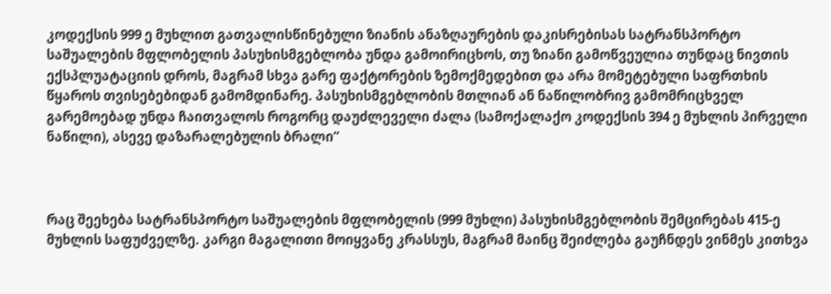კოდექსის 999 ე მუხლით გათვალისწინებული ზიანის ანაზღაურების დაკისრებისას სატრანსპორტო საშუალების მფლობელის პასუხისმგებლობა უნდა გამოირიცხოს, თუ ზიანი გამოწვეულია თუნდაც ნივთის ექსპლუატაციის დროს, მაგრამ სხვა გარე ფაქტორების ზემოქმედებით და არა მომეტებული საფრთხის წყაროს თვისებებიდან გამომდინარე. პასუხისმგებლობის მთლიან ან ნაწილობრივ გამომრიცხველ გარემოებად უნდა ჩაითვალოს როგორც დაუძლეველი ძალა (სამოქალაქო კოდექსის 394 ე მუხლის პირველი ნაწილი), ასევე დაზარალებულის ბრალი”



რაც შეეხება სატრანსპორტო საშუალების მფლობელის (999 მუხლი) პასუხისმგებლობის შემცირებას 415-ე მუხლის საფუძველზე. კარგი მაგალითი მოიყვანე კრასსუს, მაგრამ მაინც შეიძლება გაუჩნდეს ვინმეს კითხვა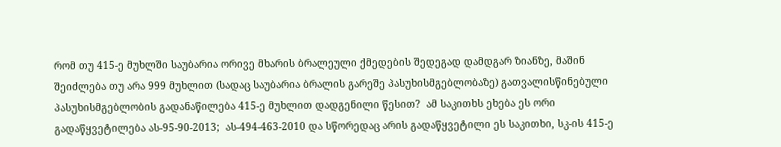რომ თუ 415-ე მუხლში საუბარია ორივე მხარის ბრალეული ქმედების შედეგად დამდგარ ზიანზე, მაშინ შეიძლება თუ არა 999 მუხლით (სადაც საუბარია ბრალის გარეშე პასუხისმგებლობაზე) გათვალისწინებული პასუხისმგებლობის გადანაწილება 415-ე მუხლით დადგენილი წესით?  ამ საკითხს ეხება ეს ორი გადაწყვეტილება ას-95-90-2013;  ას-494-463-2010 და სწორედაც არის გადაწყვეტილი ეს საკითხი, სკ-ის 415-ე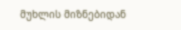მუხლის მიზნებიდან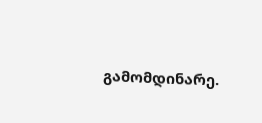გამომდინარე.